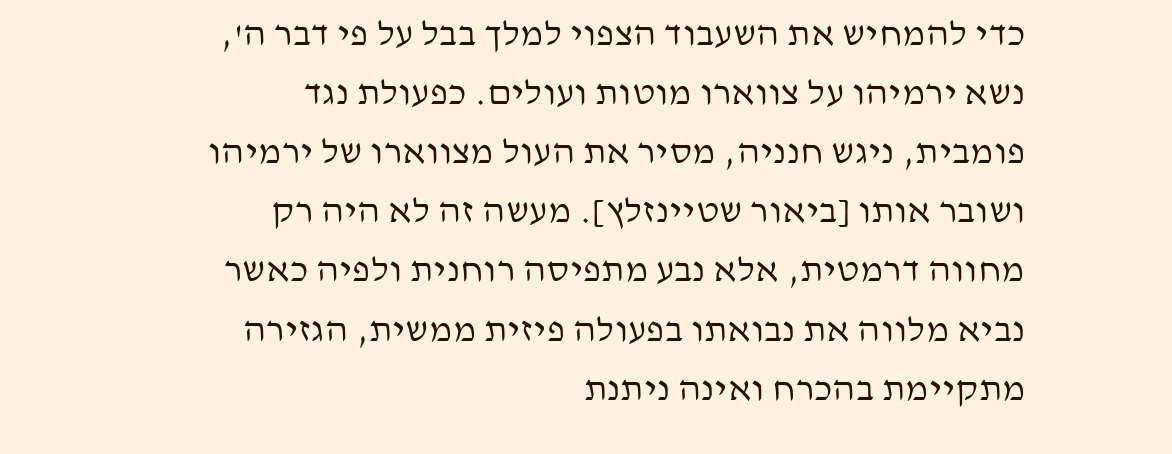כדי להמחיש את השעבוד הצפוי למלך בבל על פי דבר ה', נשא ירמיהו על צווארו מוטות ועולים. כפעולת נגד פומבית, ניגש חנניה, מסיר את העול מצווארו של ירמיהו ושובר אותו [ביאור שטיינזלץ]. מעשה זה לא היה רק מחווה דרמטית, אלא נבע מתפיסה רוחנית ולפיה כאשר נביא מלווה את נבואתו בפעולה פיזית ממשית, הגזירה מתקיימת בהכרח ואינה ניתנת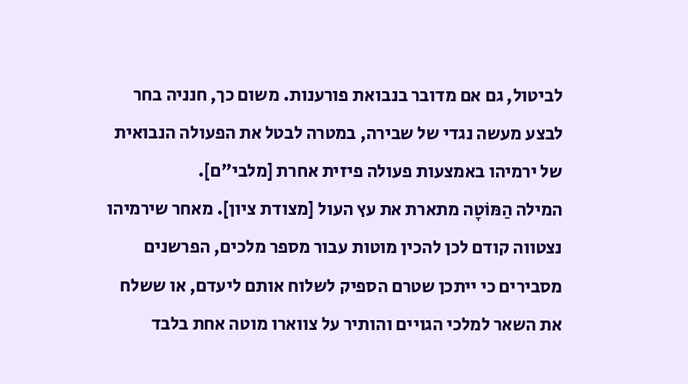לביטול, גם אם מדובר בנבואת פורענות. משום כך, חנניה בחר לבצע מעשה נגדי של שבירה, במטרה לבטל את הפעולה הנבואית של ירמיהו באמצעות פעולה פיזית אחרת [מלבי"ם].
המילה הַמּוֹטָה מתארת את עץ העול [מצודת ציון]. מאחר שירמיהו נצטווה קודם לכן להכין מוטות עבור מספר מלכים, הפרשנים מסבירים כי ייתכן שטרם הספיק לשלוח אותם ליעדם, או ששלח את השאר למלכי הגויים והותיר על צווארו מוטה אחת בלבד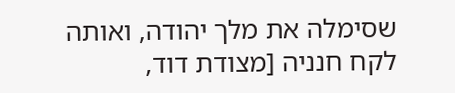שסימלה את מלך יהודה, ואותה לקח חנניה [מצודת דוד,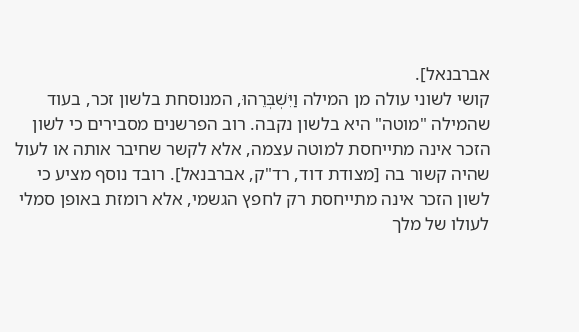אברבנאל].
קושי לשוני עולה מן המילה וַיִּשְׁבְּרֵהוּ, המנוסחת בלשון זכר, בעוד שהמילה "מוטה" היא בלשון נקבה. רוב הפרשנים מסבירים כי לשון הזכר אינה מתייחסת למוטה עצמה, אלא לקשר שחיבר אותה או לעול שהיה קשור בה [מצודת דוד, רד"ק, אברבנאל]. רובד נוסף מציע כי לשון הזכר אינה מתייחסת רק לחפץ הגשמי, אלא רומזת באופן סמלי לעולו של מלך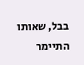בבל, שאותו התיימר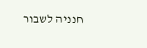חנניה לשבור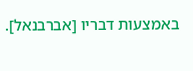באמצעות דבריו [אברבנאל].